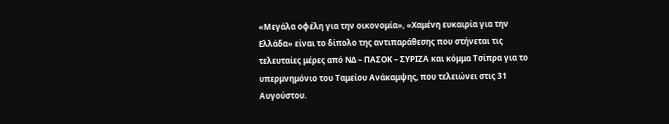«Μεγάλα οφέλη για την οικονομία», «Χαμένη ευκαιρία για την Ελλάδα» είναι το δίπολο της αντιπαράθεσης που στήνεται τις τελευταίες μέρες από ΝΔ – ΠΑΣΟΚ – ΣΥΡΙΖΑ και κόμμα Τσίπρα για το υπερμνημόνιο του Ταμείου Ανάκαμψης, που τελειώνει στις 31 Αυγούστου.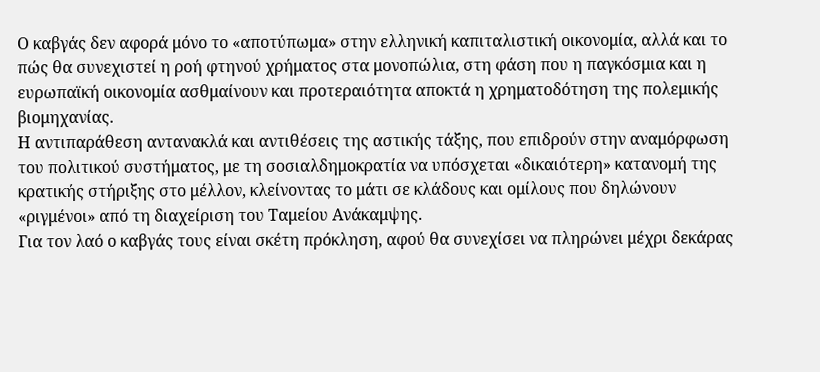Ο καβγάς δεν αφορά μόνο το «αποτύπωμα» στην ελληνική καπιταλιστική οικονομία, αλλά και το πώς θα συνεχιστεί η ροή φτηνού χρήματος στα μονοπώλια, στη φάση που η παγκόσμια και η ευρωπαϊκή οικονομία ασθμαίνουν και προτεραιότητα αποκτά η χρηματοδότηση της πολεμικής βιομηχανίας.
Η αντιπαράθεση αντανακλά και αντιθέσεις της αστικής τάξης, που επιδρούν στην αναμόρφωση του πολιτικού συστήματος, με τη σοσιαλδημοκρατία να υπόσχεται «δικαιότερη» κατανομή της κρατικής στήριξης στο μέλλον, κλείνοντας το μάτι σε κλάδους και ομίλους που δηλώνουν «ριγμένοι» από τη διαχείριση του Ταμείου Ανάκαμψης.
Για τον λαό ο καβγάς τους είναι σκέτη πρόκληση, αφού θα συνεχίσει να πληρώνει μέχρι δεκάρας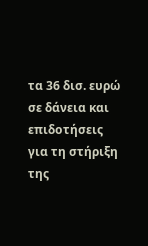τα 36 δισ. ευρώ σε δάνεια και επιδοτήσεις για τη στήριξη της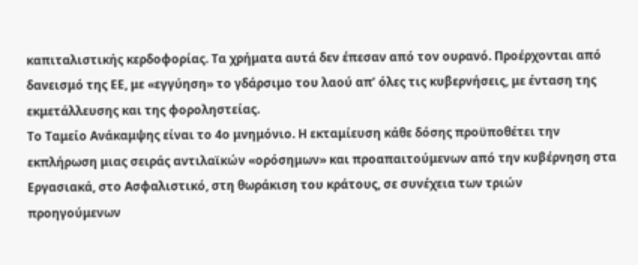καπιταλιστικής κερδοφορίας. Τα χρήματα αυτά δεν έπεσαν από τον ουρανό. Προέρχονται από δανεισμό της ΕΕ, με «εγγύηση» το γδάρσιμο του λαού απ’ όλες τις κυβερνήσεις, με ένταση της εκμετάλλευσης και της φοροληστείας.
Το Ταμείο Ανάκαμψης είναι το 4ο μνημόνιο. Η εκταμίευση κάθε δόσης προϋποθέτει την εκπλήρωση μιας σειράς αντιλαϊκών «ορόσημων» και προαπαιτούμενων από την κυβέρνηση στα Εργασιακά, στο Ασφαλιστικό, στη θωράκιση του κράτους, σε συνέχεια των τριών προηγούμενων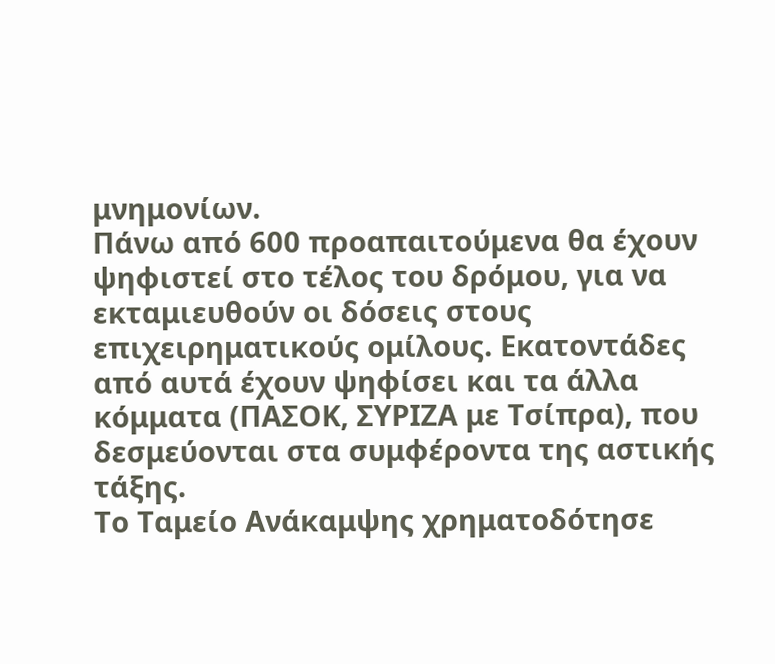μνημονίων.
Πάνω από 600 προαπαιτούμενα θα έχουν ψηφιστεί στο τέλος του δρόμου, για να εκταμιευθούν οι δόσεις στους επιχειρηματικούς ομίλους. Εκατοντάδες από αυτά έχουν ψηφίσει και τα άλλα κόμματα (ΠΑΣΟΚ, ΣΥΡΙΖΑ με Τσίπρα), που δεσμεύονται στα συμφέροντα της αστικής τάξης.
Το Ταμείο Ανάκαμψης χρηματοδότησε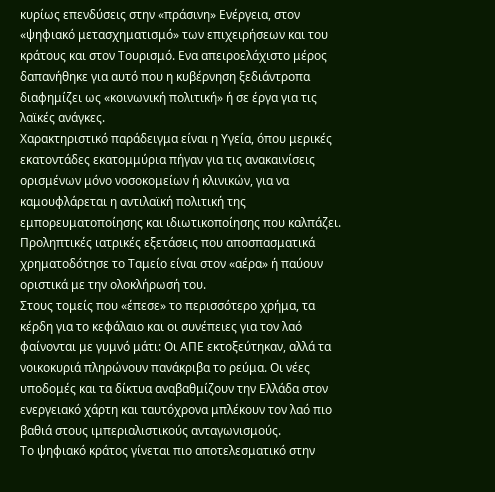κυρίως επενδύσεις στην «πράσινη» Ενέργεια, στον «ψηφιακό μετασχηματισμό» των επιχειρήσεων και του κράτους και στον Τουρισμό. Ενα απειροελάχιστο μέρος δαπανήθηκε για αυτό που η κυβέρνηση ξεδιάντροπα διαφημίζει ως «κοινωνική πολιτική» ή σε έργα για τις λαϊκές ανάγκες.
Χαρακτηριστικό παράδειγμα είναι η Υγεία, όπου μερικές εκατοντάδες εκατομμύρια πήγαν για τις ανακαινίσεις ορισμένων μόνο νοσοκομείων ή κλινικών, για να καμουφλάρεται η αντιλαϊκή πολιτική της εμπορευματοποίησης και ιδιωτικοποίησης που καλπάζει. Προληπτικές ιατρικές εξετάσεις που αποσπασματικά χρηματοδότησε το Ταμείο είναι στον «αέρα» ή παύουν οριστικά με την ολοκλήρωσή του.
Στους τομείς που «έπεσε» το περισσότερο χρήμα, τα κέρδη για το κεφάλαιο και οι συνέπειες για τον λαό φαίνονται με γυμνό μάτι: Οι ΑΠΕ εκτοξεύτηκαν, αλλά τα νοικοκυριά πληρώνουν πανάκριβα το ρεύμα. Οι νέες υποδομές και τα δίκτυα αναβαθμίζουν την Ελλάδα στον ενεργειακό χάρτη και ταυτόχρονα μπλέκουν τον λαό πιο βαθιά στους ιμπεριαλιστικούς ανταγωνισμούς.
Το ψηφιακό κράτος γίνεται πιο αποτελεσματικό στην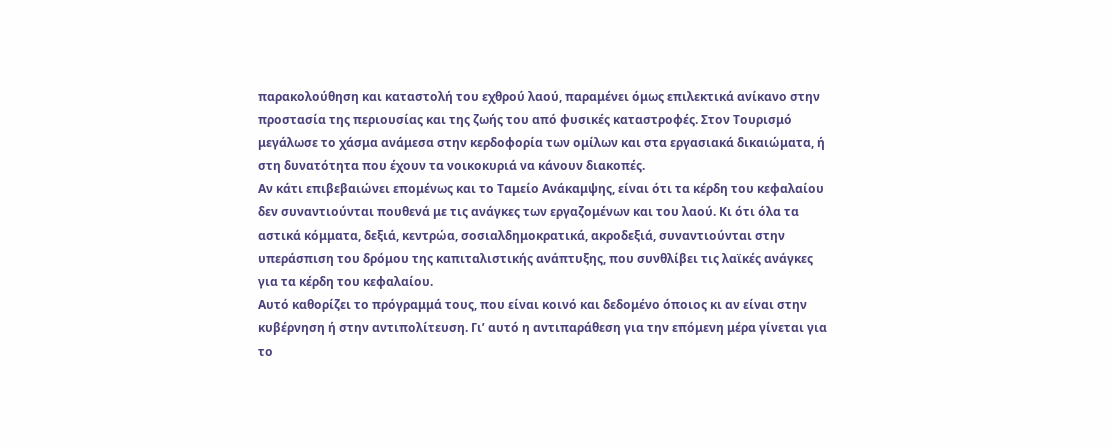παρακολούθηση και καταστολή του εχθρού λαού, παραμένει όμως επιλεκτικά ανίκανο στην προστασία της περιουσίας και της ζωής του από φυσικές καταστροφές. Στον Τουρισμό μεγάλωσε το χάσμα ανάμεσα στην κερδοφορία των ομίλων και στα εργασιακά δικαιώματα, ή στη δυνατότητα που έχουν τα νοικοκυριά να κάνουν διακοπές.
Αν κάτι επιβεβαιώνει επομένως και το Ταμείο Ανάκαμψης, είναι ότι τα κέρδη του κεφαλαίου δεν συναντιούνται πουθενά με τις ανάγκες των εργαζομένων και του λαού. Κι ότι όλα τα αστικά κόμματα, δεξιά, κεντρώα, σοσιαλδημοκρατικά, ακροδεξιά, συναντιούνται στην υπεράσπιση του δρόμου της καπιταλιστικής ανάπτυξης, που συνθλίβει τις λαϊκές ανάγκες για τα κέρδη του κεφαλαίου.
Αυτό καθορίζει το πρόγραμμά τους, που είναι κοινό και δεδομένο όποιος κι αν είναι στην κυβέρνηση ή στην αντιπολίτευση. Γι’ αυτό η αντιπαράθεση για την επόμενη μέρα γίνεται για το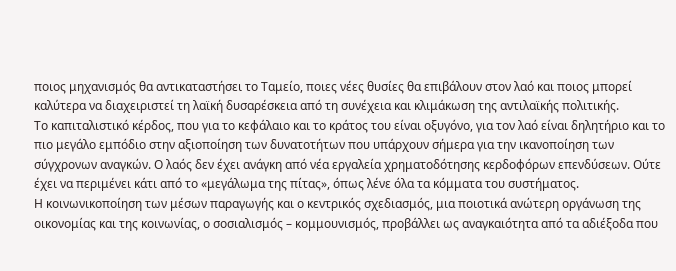ποιος μηχανισμός θα αντικαταστήσει το Ταμείο, ποιες νέες θυσίες θα επιβάλουν στον λαό και ποιος μπορεί καλύτερα να διαχειριστεί τη λαϊκή δυσαρέσκεια από τη συνέχεια και κλιμάκωση της αντιλαϊκής πολιτικής.
Το καπιταλιστικό κέρδος, που για το κεφάλαιο και το κράτος του είναι οξυγόνο, για τον λαό είναι δηλητήριο και το πιο μεγάλο εμπόδιο στην αξιοποίηση των δυνατοτήτων που υπάρχουν σήμερα για την ικανοποίηση των σύγχρονων αναγκών. Ο λαός δεν έχει ανάγκη από νέα εργαλεία χρηματοδότησης κερδοφόρων επενδύσεων. Ούτε έχει να περιμένει κάτι από το «μεγάλωμα της πίτας», όπως λένε όλα τα κόμματα του συστήματος.
Η κοινωνικοποίηση των μέσων παραγωγής και ο κεντρικός σχεδιασμός, μια ποιοτικά ανώτερη οργάνωση της οικονομίας και της κοινωνίας, ο σοσιαλισμός – κομμουνισμός, προβάλλει ως αναγκαιότητα από τα αδιέξοδα που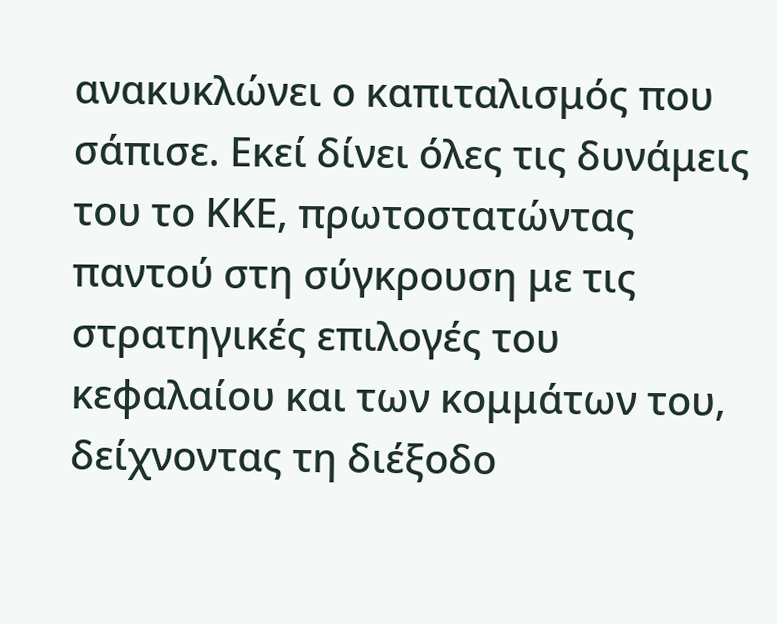ανακυκλώνει ο καπιταλισμός που σάπισε. Εκεί δίνει όλες τις δυνάμεις του το ΚΚΕ, πρωτοστατώντας παντού στη σύγκρουση με τις στρατηγικές επιλογές του κεφαλαίου και των κομμάτων του, δείχνοντας τη διέξοδο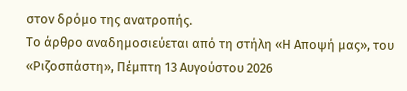στον δρόμο της ανατροπής.
Το άρθρο αναδημοσιεύεται από τη στήλη «Η Αποψή μας», του «Ριζοσπάστη», Πέμπτη 13 Αυγούστου 2026